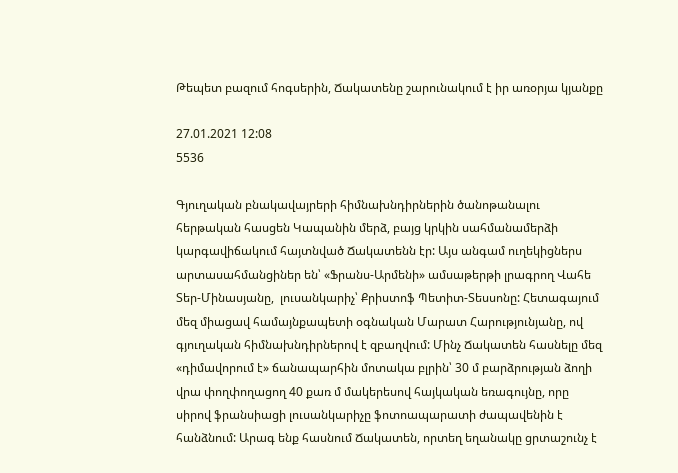Թեպետ բազում հոգսերին, Ճակատենը շարունակում է իր առօրյա կյանքը

27.01.2021 12:08
5536

Գյուղական բնակավայրերի հիմնախնդիրներին ծանոթանալու հերթական հասցեն Կապանին մերձ, բայց կրկին սահմանամերձի կարգավիճակում հայտնված Ճակատենն էր: Այս անգամ ուղեկիցներս արտասահմանցիներ են՝ «Ֆրանս-Արմենի» ամսաթերթի լրագրող Վահե Տեր-Մինասյանը,  լուսանկարիչ՝ Քրիստոֆ Պետիտ-Տեսսոնը: Հետագայում մեզ միացավ համայնքապետի օգնական Մարատ Հարությունյանը, ով գյուղական հիմնախնդիրներով է զբաղվում: Մինչ Ճակատեն հասնելը մեզ «դիմավորում է» ճանապարհին մոտակա բլրին՝ 30 մ բարձրության ձողի վրա փողփողացող 40 քառ մ մակերեսով հայկական եռագույնը, որը սիրով ֆրանսիացի լուսանկարիչը ֆոտոապարատի ժապավենին է հանձնում: Արագ ենք հասնում Ճակատեն, որտեղ եղանակը ցրտաշունչ է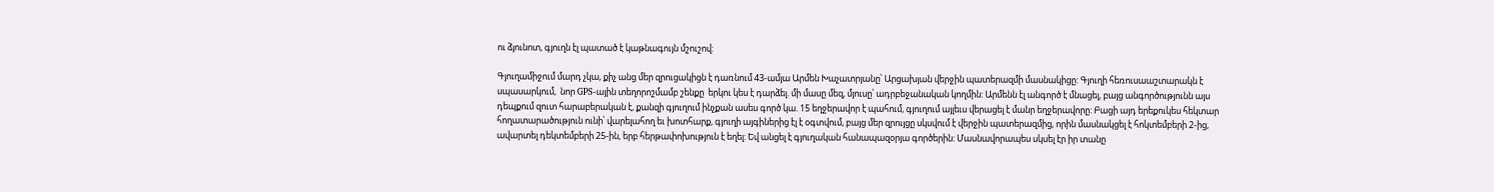ու ձյունոտ, գյուղն էլ պատած է կաթնագույն մշուշով:

Գյուղամիջում մարդ չկա, քիչ անց մեր զրուցակիցն է դառնում 43-ամյա Արմեն Խաչատրյանը՝ Արցախյան վերջին պատերազմի մասնակիցը: Գյուղի հեռուսաաշտարակն է սպասարկում,  նոր GPS-ային տեղորոշմամբ շենքը  երկու կես է դարձել. մի մասը մեզ, մյուսը՝ ադրբեջանական կողմին: Արմենն էլ անգործ է մնացել, բայց անգործությունն այս դեպքում զուտ հարաբերական է, քանզի գյուղում ինչքան ասես գործ կա. 15 եղջերավոր է պահում, գյուղում այլեւս վերացել է մանր եղջերավորը: Բացի այդ երեքուկես հեկտար հողատարածություն ունի՝ վարելահող եւ խոտհարք, գյուղի այգիներից էլ է օգտվում, բայց մեր զրույցը սկսվում է վերջին պատերազմից, որին մասնակցել է հոկտեմբերի 2-ից, ավարտել դեկտեմբերի 25-ին, երբ հերթափոխություն է եղել: Եվ անցել է գյուղական հանապազօրյա գործերին: Մասնավորապես սկսել էր իր տանը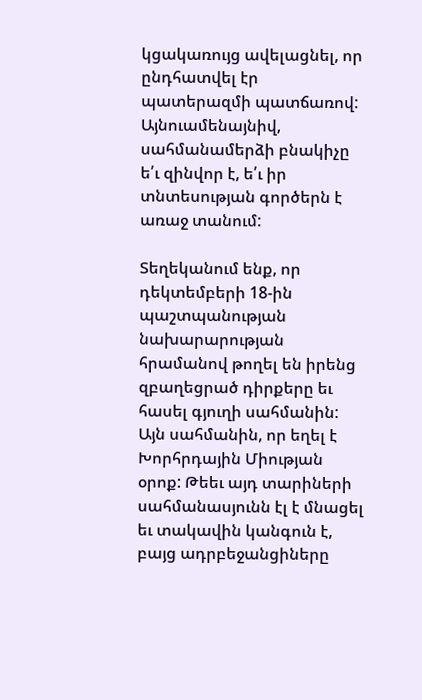կցակառույց ավելացնել, որ ընդհատվել էր պատերազմի պատճառով: Այնուամենայնիվ, սահմանամերձի բնակիչը ե՛ւ զինվոր է, ե՛ւ իր տնտեսության գործերն է առաջ տանում:

Տեղեկանում ենք, որ դեկտեմբերի 18-ին պաշտպանության նախարարության հրամանով թողել են իրենց զբաղեցրած դիրքերը եւ հասել գյուղի սահմանին: Այն սահմանին, որ եղել է Խորհրդային Միության օրոք: Թեեւ այդ տարիների սահմանասյունն էլ է մնացել եւ տակավին կանգուն է, բայց ադրբեջանցիները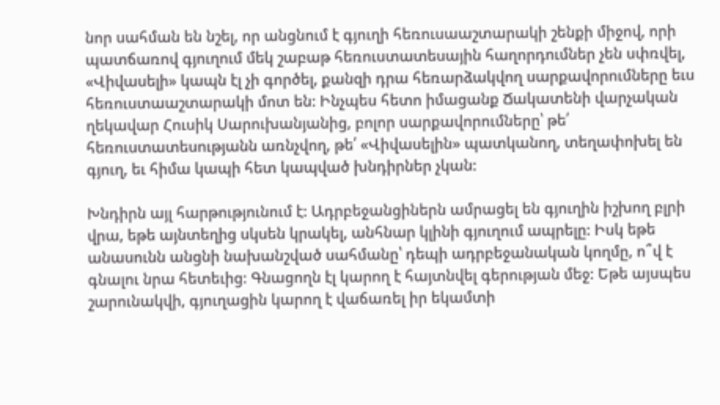նոր սահման են նշել, որ անցնում է գյուղի հեռուսաաշտարակի շենքի միջով, որի պատճառով գյուղում մեկ շաբաթ հեռուստատեսային հաղորդումներ չեն սփռվել, «Վիվասելի» կապն էլ չի գործել, քանզի դրա հեռարձակվող սարքավորումները եւս հեռուստաաշտարակի մոտ են: Ինչպես հետո իմացանք Ճակատենի վարչական ղեկավար Հուսիկ Սարուխանյանից, բոլոր սարքավորումները՝ թե՛ հեռուստատեսությանն առնչվող, թե՛ «Վիվասելին» պատկանող, տեղափոխել են գյուղ, եւ հիմա կապի հետ կապված խնդիրներ չկան:

Խնդիրն այլ հարթությունում է: Ադրբեջանցիներն ամրացել են գյուղին իշխող բլրի վրա, եթե այնտեղից սկսեն կրակել, անհնար կլինի գյուղում ապրելը: Իսկ եթե անասունն անցնի նախանշված սահմանը՝ դեպի ադրբեջանական կողմը, ո՞վ է գնալու նրա հետեւից: Գնացողն էլ կարող է հայտնվել գերության մեջ: Եթե այսպես շարունակվի, գյուղացին կարող է վաճառել իր եկամտի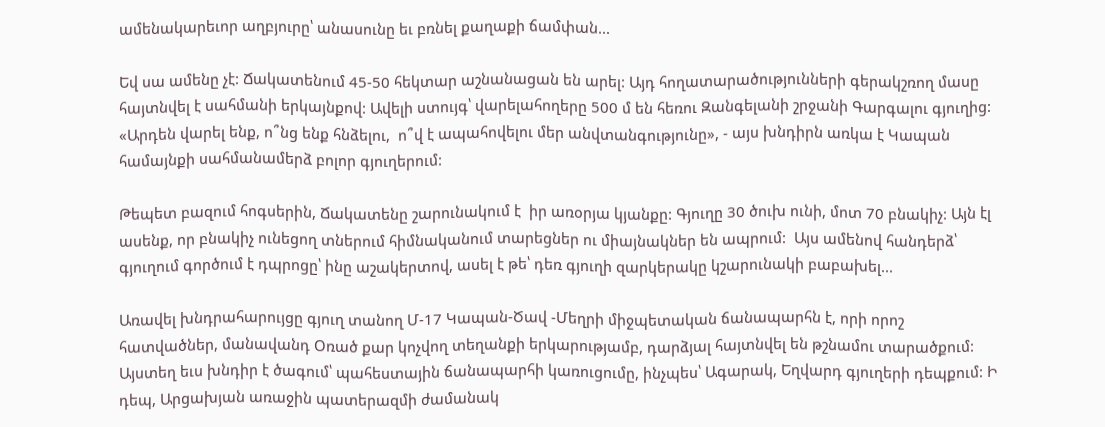ամենակարեւոր աղբյուրը՝ անասունը եւ բռնել քաղաքի ճամփան...

Եվ սա ամենը չէ: Ճակատենում 45-50 հեկտար աշնանացան են արել: Այդ հողատարածությունների գերակշռող մասը հայտնվել է սահմանի երկայնքով: Ավելի ստույգ՝ վարելահողերը 500 մ են հեռու Զանգելանի շրջանի Գարգալու գյուղից: «Արդեն վարել ենք, ո՞նց ենք հնձելու,  ո՞վ է ապահովելու մեր անվտանգությունը», - այս խնդիրն առկա է Կապան համայնքի սահմանամերձ բոլոր գյուղերում:

Թեպետ բազում հոգսերին, Ճակատենը շարունակում է  իր առօրյա կյանքը: Գյուղը 30 ծուխ ունի, մոտ 70 բնակիչ: Այն էլ ասենք, որ բնակիչ ունեցող տներում հիմնականում տարեցներ ու միայնակներ են ապրում:  Այս ամենով հանդերձ՝ գյուղում գործում է դպրոցը՝ ինը աշակերտով, ասել է թե՝ դեռ գյուղի զարկերակը կշարունակի բաբախել...

Առավել խնդրահարույցը գյուղ տանող Մ-17 Կապան-Ծավ -Մեղրի միջպետական ճանապարհն է, որի որոշ հատվածներ, մանավանդ Օռած քար կոչվող տեղանքի երկարությամբ, դարձյալ հայտնվել են թշնամու տարածքում: Այստեղ եւս խնդիր է ծագում՝ պահեստային ճանապարհի կառուցումը, ինչպես՝ Ագարակ, Եղվարդ գյուղերի դեպքում: Ի դեպ, Արցախյան առաջին պատերազմի ժամանակ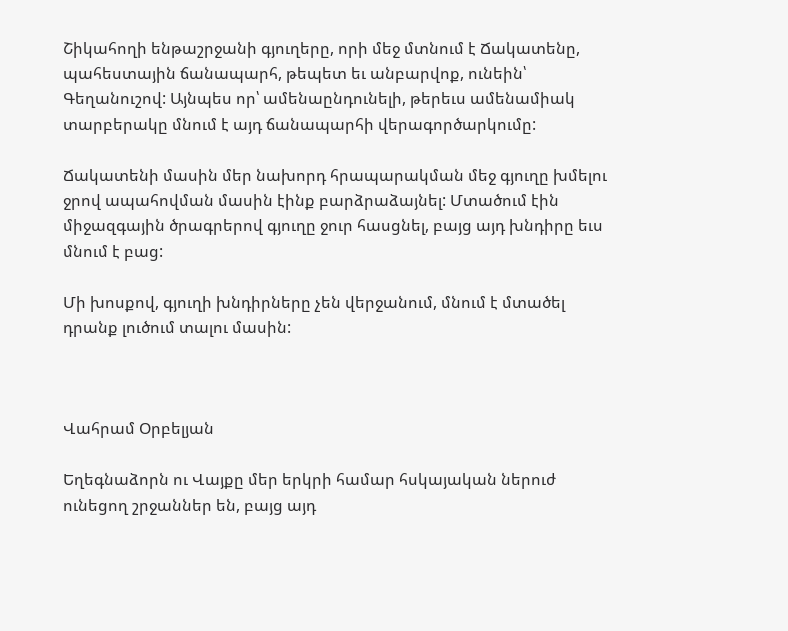Շիկահողի ենթաշրջանի գյուղերը, որի մեջ մտնում է Ճակատենը, պահեստային ճանապարհ, թեպետ եւ անբարվոք, ունեին՝ Գեղանուշով: Այնպես որ՝ ամենաընդունելի, թերեւս ամենամիակ տարբերակը մնում է այդ ճանապարհի վերագործարկումը:

Ճակատենի մասին մեր նախորդ հրապարակման մեջ գյուղը խմելու ջրով ապահովման մասին էինք բարձրաձայնել: Մտածում էին միջազգային ծրագրերով գյուղը ջուր հասցնել, բայց այդ խնդիրը եւս մնում է բաց:

Մի խոսքով, գյուղի խնդիրները չեն վերջանում, մնում է մտածել դրանք լուծում տալու մասին:



Վահրամ Օրբելյան

Եղեգնաձորն ու Վայքը մեր երկրի համար հսկայական ներուժ ունեցող շրջաններ են, բայց այդ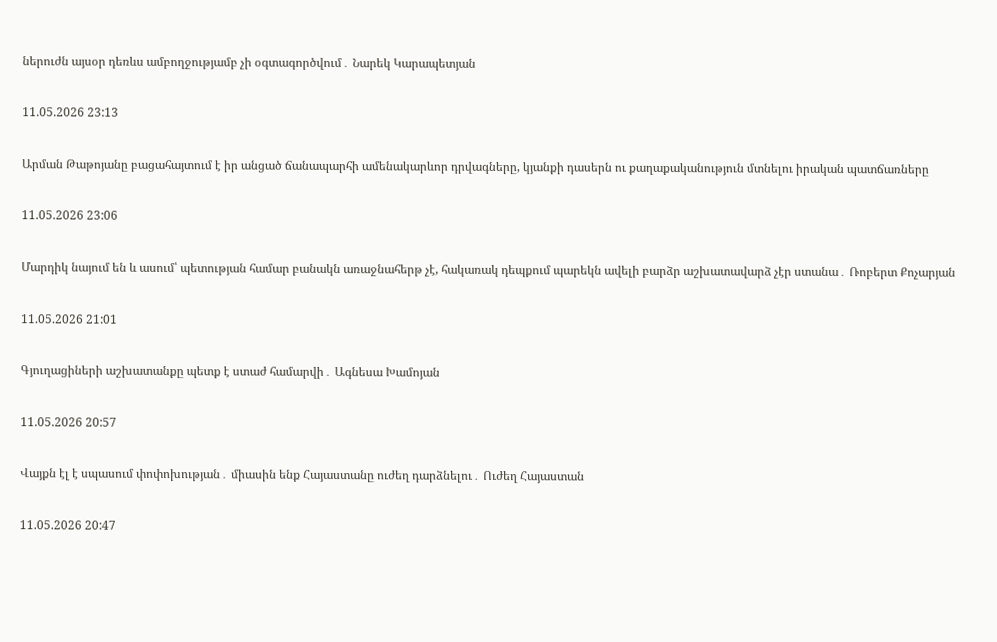ներուժն այսօր դեռևս ամբողջությամբ չի օգտագործվում․ Նարեկ Կարապետյան

11.05.2026 23:13

Արման Թաթոյանը բացահայտում է իր անցած ճանապարհի ամենակարևոր դրվագները, կյանքի դասերն ու քաղաքականություն մտնելու իրական պատճառները

11.05.2026 23:06

Մարդիկ նայում են և ասում՝ պետության համար բանակն առաջնահերթ չէ, հակառակ դեպքում պարեկն ավելի բարձր աշխատավարձ չէր ստանա․ Ռոբերտ Քոչարյան

11.05.2026 21:01

Գյուղացիների աշխատանքը պետք է ստաժ համարվի․ Ագնեսա Խամոյան

11.05.2026 20:57

Վայքն էլ է սպասում փոփոխության․ միասին ենք Հայաստանը ուժեղ դարձնելու․ Ուժեղ Հայաստան

11.05.2026 20:47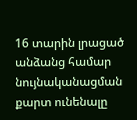16 տարին լրացած անձանց համար նույնականացման քարտ ունենալը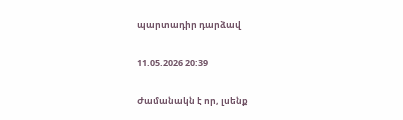պարտադիր դարձավ

11.05.2026 20:39

Ժամանակն է որ, լսենք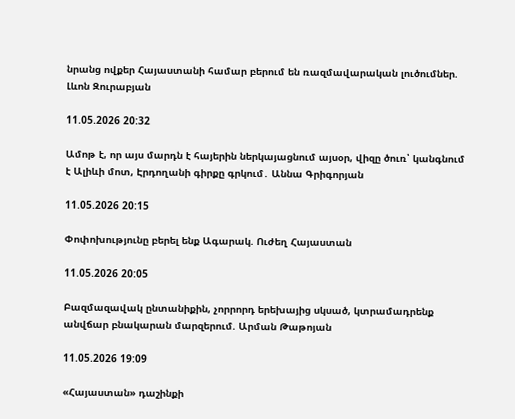նրանց ովքեր Հայաստանի համար բերում են ռազմավարական լուծումներ. Լևոն Զուրաբյան

11.05.2026 20:32

Ամոթ է, որ այս մարդն է հայերին ներկայացնում այսօր, վիզը ծուռ՝ կանգնում է Ալիևի մոտ, Էրդողանի գիրքը գրկում․ Աննա Գրիգորյան

11.05.2026 20:15

Փոփոխությունը բերել ենք Ագարակ. Ուժեղ Հայաստան

11.05.2026 20:05

Բազմազավակ ընտանիքին, չորրորդ երեխայից սկսած, կտրամադրենք անվճար բնակարան մարզերում. Արման Թաթոյան

11.05.2026 19:09

«Հայաստան» դաշինքի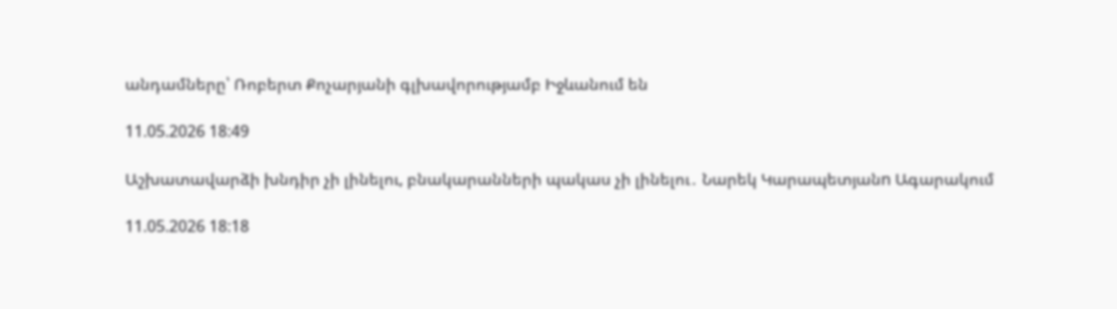անդամները՝ Ռոբերտ Քոչարյանի գլխավորությամբ Իջևանում են

11.05.2026 18:49

Աշխատավարձի խնդիր չի լինելու, բնակարանների պակաս չի լինելու․ Նարեկ Կարապետյանn Ագարակում

11.05.2026 18:18